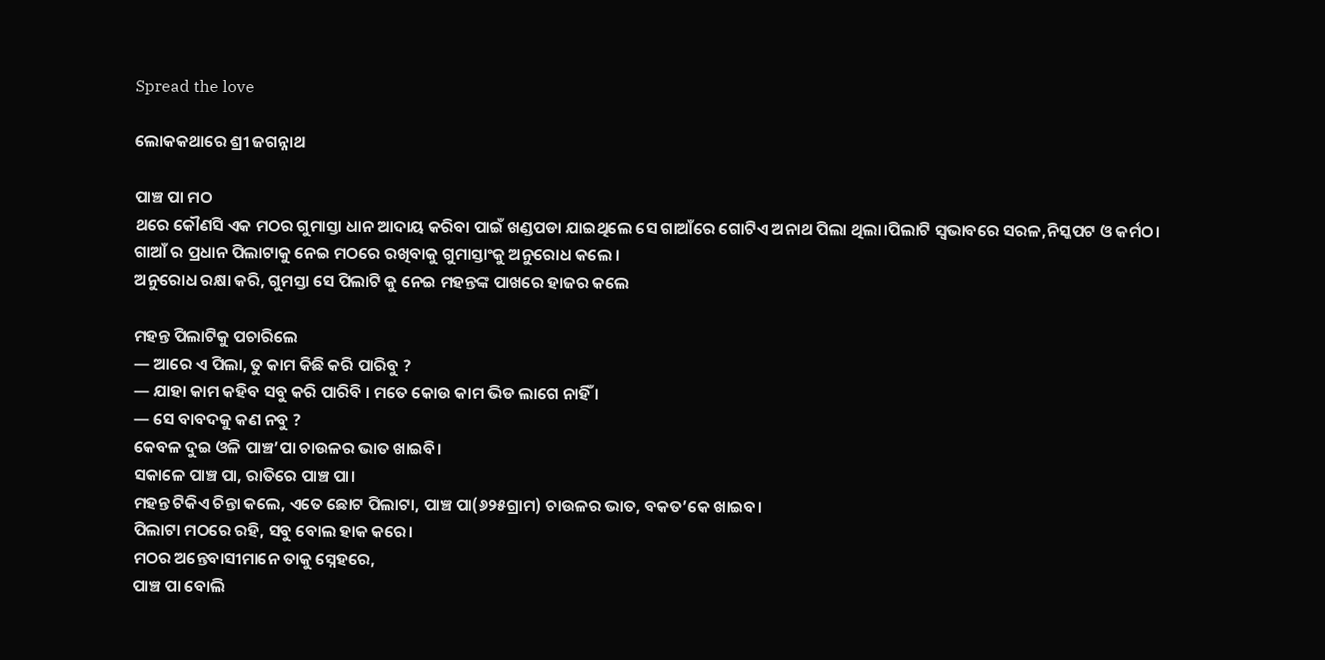Spread the love

ଲୋକକଥାରେ ଶ୍ରୀ ଜଗନ୍ନାଥ

ପାଞ୍ଚ ପା ମଠ
ଥରେ କୌଣସି ଏକ ମଠର ଗୁମାସ୍ତା ଧାନ ଆଦାୟ କରିବା ପାଇଁ ଖଣ୍ଡପଡା ଯାଇଥିଲେ ସେ ଗାଆଁରେ ଗୋଟିଏ ଅନାଥ ପିଲା ଥିଲା।ପିଲାଟି ସ୍ୱଭାବରେ ସରଳ,ନିସ୍କପଟ ଓ କର୍ମଠ।
ଗାଆଁ ର ପ୍ରଧାନ ପିଲାଟାକୁ ନେଇ ମଠରେ ରଖିବାକୁ ଗୁମାସ୍ତାଂକୁ ଅନୁରୋଧ କଲେ ।
ଅନୁରୋଧ ରକ୍ଷା କରି, ଗୁମସ୍ତା ସେ ପିଲାଟି କୁ ନେଇ ମହନ୍ତଙ୍କ ପାଖରେ ହାଜର କଲେ

ମହନ୍ତ ପିଲାଟିକୁ ପଚାରିଲେ
— ଆରେ ଏ ପିଲା, ତୁ କାମ କିଛି କରି ପାରିବୁ ?
— ଯାହା କାମ କହିବ ସବୁ କରି ପାରିବି । ମତେ କୋଉ କାମ ଭିଡ ଲାଗେ ନାହିଁ ।
— ସେ ବାବଦକୁ କଣ ନବୁ ?
କେବଳ ଦୁଇ ଓଳି ପାଞ୍ଚ’ପା ଚାଉଳର ଭାତ ଖାଇବି।
ସକାଳେ ପାଞ୍ଚ ପା, ରାତିରେ ପାଞ୍ଚ ପା।
ମହନ୍ତ ଟିକିଏ ଚିନ୍ତା କଲେ, ଏତେ ଛୋଟ ପିଲାଟା, ପାଞ୍ଚ ପା(୬୨୫ଗ୍ରାମ) ଚାଉଳର ଭାତ, ବକତ’କେ ଖାଇବ।
ପିଲାଟା ମଠରେ ରହି, ସବୁ ବୋଲ ହାକ କରେ।
ମଠର ଅନ୍ତେବାସୀମାନେ ତାକୁ ସ୍ନେହରେ,
ପାଞ୍ଚ ପା ବୋଲି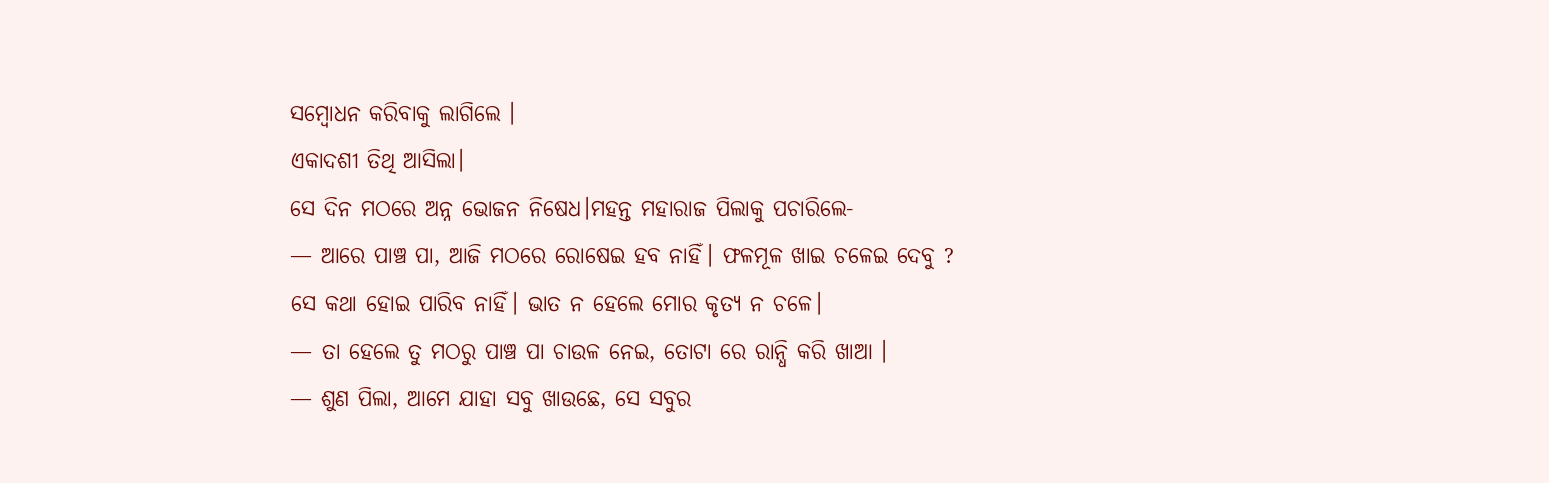ସମ୍ବୋଧନ କରିବାକୁ ଲାଗିଲେ ।
ଏକାଦଶୀ ତିଥି ଆସିଲା।
ସେ ଦିନ ମଠରେ ଅନ୍ନ ଭୋଜନ ନିଷେଧ।ମହନ୍ତ ମହାରାଜ ପିଲାକୁ ପଚାରିଲେ-
— ଆରେ ପାଞ୍ଚ ପା, ଆଜି ମଠରେ ରୋଷେଇ ହବ ନାହିଁ। ଫଳମୂଳ ଖାଇ ଚଳେଇ ଦେବୁ ?
ସେ କଥା ହୋଇ ପାରିବ ନାହିଁ। ଭାତ ନ ହେଲେ ମୋର କୃତ୍ୟ ନ ଚଳେ।
— ତା ହେଲେ ତୁ ମଠରୁ ପାଞ୍ଚ ପା ଚାଉଳ ନେଇ, ତୋଟା ରେ ରାନ୍ଧି କରି ଖାଆ ।
— ଶୁଣ ପିଲା, ଆମେ ଯାହା ସବୁ ଖାଉଛେ, ସେ ସବୁର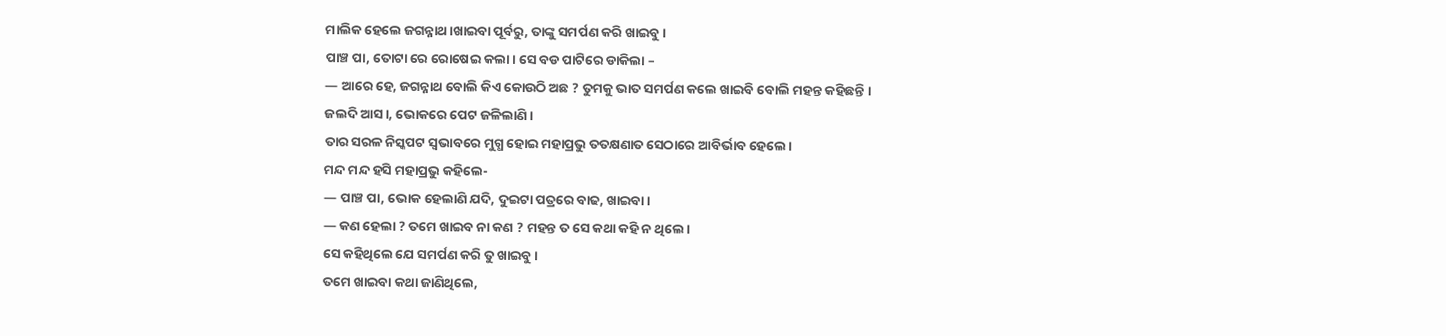ମାଲିକ ହେଲେ ଜଗନ୍ନାଥ।ଖାଇବା ପୂର୍ବରୁ, ତାଙ୍କୁ ସମର୍ପଣ କରି ଖାଇବୁ ।
ପାଞ୍ଚ ପା, ତୋଟା ରେ ରୋଷେଇ କଲା। ସେ ବଡ ପାଟିରେ ଡାକିଲା –
— ଆରେ ହେ, ଜଗନ୍ନାଥ ବୋଲି କିଏ କୋଉଠି ଅଛ ? ତୁମକୁ ଭାତ ସମର୍ପଣ କଲେ ଖାଇବି ବୋଲି ମହନ୍ତ କହିଛନ୍ତି ।
ଜଲଦି ଆସ।, ଭୋକରେ ପେଟ ଜଳିଲାଣି।
ତାର ସରଳ ନିସ୍କପଟ ସ୍ୱଭାବରେ ମୁଗ୍ଧ ହୋଇ ମହାପ୍ରଭୁ ତତକ୍ଷଣାତ ସେଠାରେ ଆବିର୍ଭାବ ହେଲେ।
ମନ୍ଦ ମନ୍ଦ ହସି ମହାପ୍ରଭୁ କହିଲେ-
— ପାଞ୍ଚ ପା, ଭୋକ ହେଲାଣି ଯଦି, ଦୁଇଟା ପତ୍ରରେ ବାଢ, ଖାଇବା ।
— କଣ ହେଲା ? ତମେ ଖାଇବ ନା କଣ ? ମହନ୍ତ ତ ସେ କଥା କହି ନ ଥିଲେ।
ସେ କହିଥିଲେ ଯେ ସମର୍ପଣ କରି ତୁ ଖାଇବୁ ।
ତମେ ଖାଇବା କଥା ଜାଣିଥିଲେ,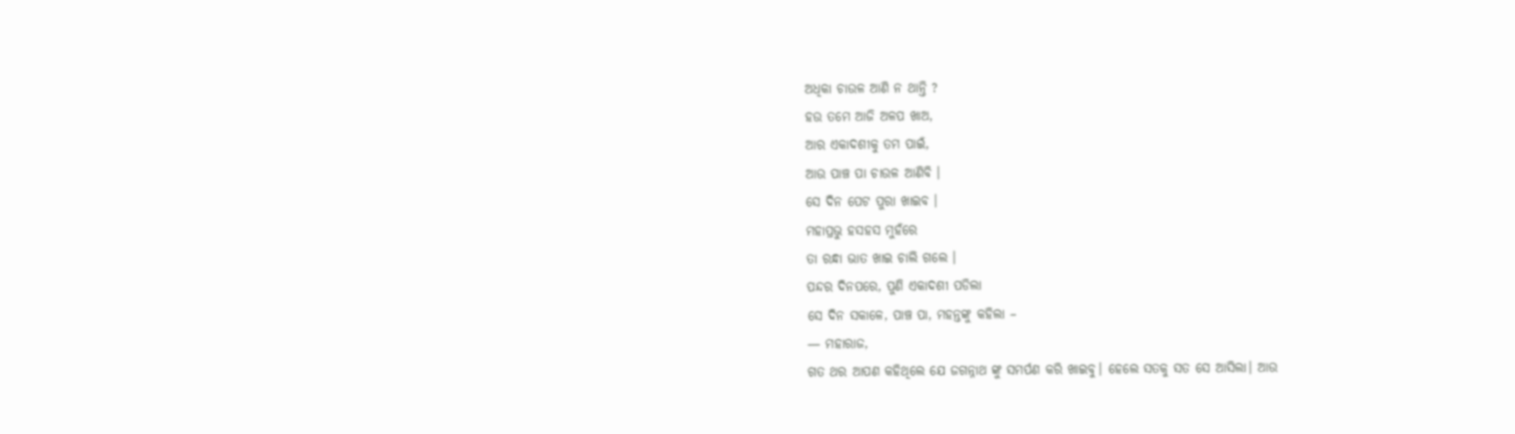ଅଧିକା ଚାଉଳ ଆଣି ନ ଥାନ୍ତି ?
ହଉ ତମେ ଆଜି ଅଳପ ଖାଅ,
ଆର ଏକାଦଶୀକୁ ତମ ପାଇଁ,
ଆଉ ପାଞ୍ଚ ପା ଚାଉଳ ଆଣିବି ।
ସେ ଦିନ ପେଟ ପୁରା ଖାଇବ ।
ମହାପ୍ରଭୁ ହସହସ ମୁହଁରେ
ତା ରନ୍ଧା ଭାତ ଖାଇ ଚାଲି ଗଲେ ।
ପନ୍ଦର ଦିନପରେ, ପୁଣି ଏକାଦଶୀ ପଡିଲା
ସେ ଦିନ ସକାଳେ, ପାଞ୍ଚ ପା, ମହନ୍ତଙ୍କୁ କହିଲା –
— ମହାରାଜ,
ଗତ ଥର ଆପଣ କହିଥିଲେ ଯେ ଜଗନ୍ନାଥ ଙ୍କୁ ସମର୍ପଣ କରି ଖାଇବୁ। ହେଲେ ସତକୁ ସତ ସେ ଆସିଲା। ଆଉ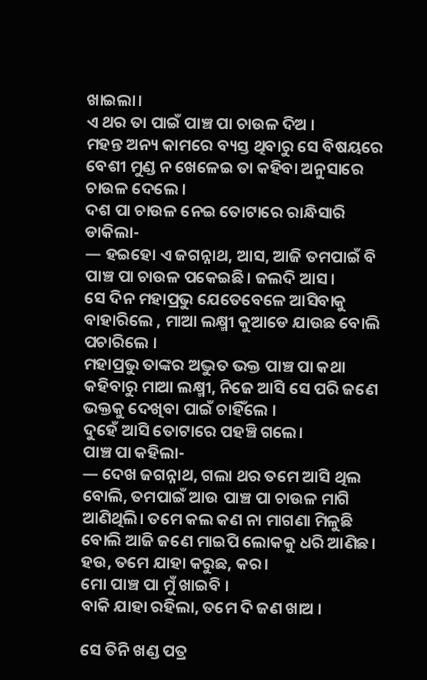ଖାଇଲା।
ଏ ଥର ତା ପାଇଁ ପାଞ୍ଚ ପା ଚାଉଳ ଦିଅ ।
ମହନ୍ତ ଅନ୍ୟ କାମରେ ବ୍ୟସ୍ତ ଥିବାରୁ ସେ ବିଷୟରେ ବେଶୀ ମୁଣ୍ଡ ନ ଖେଳେଇ ତା କହିବା ଅନୁସାରେ ଚାଉଳ ଦେଲେ ।
ଦଶ ପା ଚାଉଳ ନେଇ ତୋଟାରେ ରାନ୍ଧିସାରି ଡାକିଲା-
— ହଇହୋ ଏ ଜଗନ୍ନାଥ, ଆସ, ଆଜି ତମପାଇଁ ବି ପାଞ୍ଚ ପା ଚାଉଳ ପକେଇଛି। ଜଲଦି ଆସ ।
ସେ ଦିନ ମହାପ୍ରଭୁ ଯେତେବେଳେ ଆସିବାକୁ ବାହାରିଲେ , ମାଆ ଲକ୍ଷ୍ମୀ କୁଆଡେ ଯାଉଛ ବୋଲି ପଚାରିଲେ ।
ମହାପ୍ରଭୁ ତାଙ୍କର ଅଦ୍ଭୁତ ଭକ୍ତ ପାଞ୍ଚ ପା କଥା କହିବାରୁ ମାଆ ଲକ୍ଷ୍ମୀ, ନିଜେ ଆସି ସେ ପରି ଜଣେ ଭକ୍ତକୁ ଦେଖିବା ପାଇଁ ଚାହିଁଲେ ।
ଦୁହେଁ ଆସି ତୋଟାରେ ପହଞ୍ଚି ଗଲେ।
ପାଞ୍ଚ ପା କହିଲା-
— ଦେଖ ଜଗନ୍ନାଥ, ଗଲା ଥର ତମେ ଆସି ଥିଲ ବୋଲି, ତମପାଇଁ ଆଉ ପାଞ୍ଚ ପା ଚାଉଳ ମାଗି ଆଣିଥିଲି। ତମେ କଲ କଣ ନା ମାଗଣା ମିଳୁଛି ବୋଲି ଆଜି ଜଣେ ମାଇପି ଲୋକକୁ ଧରି ଆଣିଛ।
ହଉ, ତମେ ଯାହା କରୁଛ, କର।
ମୋ ପାଞ୍ଚ ପା ମୁଁ ଖାଇବି ।
ବାକି ଯାହା ରହିଲା, ତମେ ଦି ଜଣ ଖାଅ ।

ସେ ତିନି ଖଣ୍ଡ ପତ୍ର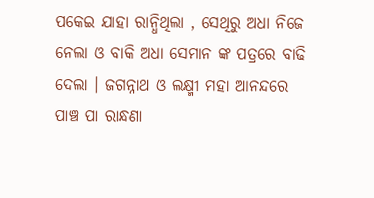ପକେଇ ଯାହା ରାନ୍ଧିଥିଲା , ସେଥିରୁ ଅଧା ନିଜେ ନେଲା ଓ ବାକି ଅଧା ସେମାନ ଙ୍କ ପତ୍ରରେ ବାଢି ଦେଲା । ଜଗନ୍ନାଥ ଓ ଲକ୍ଷ୍ମୀ ମହା ଆନନ୍ଦରେ ପାଞ୍ଚ ପା ରାନ୍ଧଣା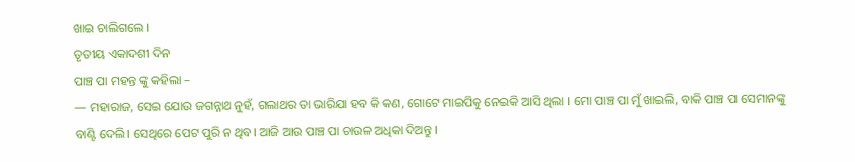ଖାଇ ଚାଲିଗଲେ ।
ତୃତୀୟ ଏକାଦଶୀ ଦିନ
ପାଞ୍ଚ ପା ମହନ୍ତ ଙ୍କୁ କହିଲା –
— ମହାରାଜ, ସେଇ ଯୋଉ ଜଗନ୍ନାଥ ନୁହଁ, ଗଲାଥର ତା ଭାରିଯା ହବ କି କଣ, ଗୋଟେ ମାଇପିକୁ ନେଇକି ଆସି ଥିଲା । ମୋ ପାଞ୍ଚ ପା ମୁଁ ଖାଇଲି, ବାକି ପାଞ୍ଚ ପା ସେମାନଙ୍କୁ ବାଣ୍ଟି ଦେଲି। ସେଥିରେ ପେଟ ପୁରି ନ ଥିବ। ଆଜି ଆଉ ପାଞ୍ଚ ପା ଚାଉଳ ଅଧିକା ଦିଅନ୍ତୁ ।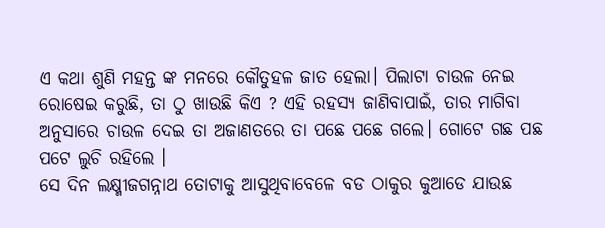ଏ କଥା ଶୁଣି ମହନ୍ତ ଙ୍କ ମନରେ କୌତୁହଳ ଜାତ ହେଲା। ପିଲାଟା ଚାଉଳ ନେଇ ରୋଷେଇ କରୁଛି, ତା ଠୁ ଖାଉଛି କିଏ ? ଏହି ରହସ୍ୟ ଜାଣିବାପାଇଁ, ତାର ମାଗିବା ଅନୁସାରେ ଚାଉଳ ଦେଇ ତା ଅଜାଣତରେ ତା ପଛେ ପଛେ ଗଲେ। ଗୋଟେ ଗଛ ପଛ ପଟେ ଲୁଚି ରହିଲେ ।
ସେ ଦିନ ଲକ୍ଷ୍ମୀଜଗନ୍ନାଥ ତୋଟାକୁ ଆସୁଥିବାବେଳେ ବଡ ଠାକୁର କୁଆଡେ ଯାଉଛ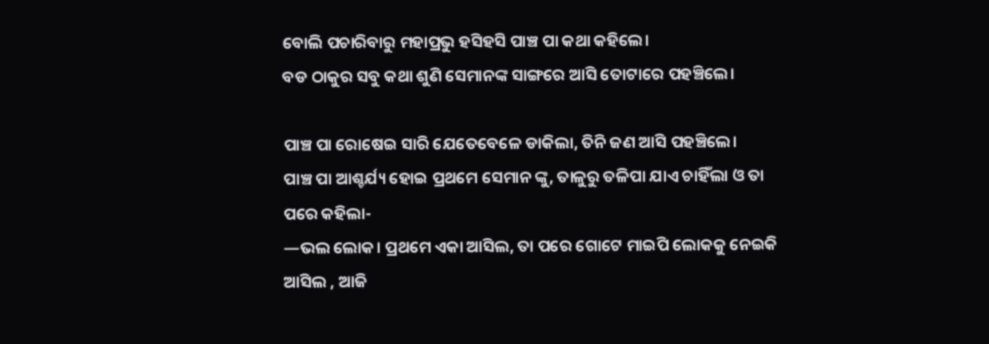ବୋଲି ପଚାରିବାରୁ ମହାପ୍ରଭୁ ହସିହସି ପାଞ୍ଚ ପା କଥା କହିଲେ।
ବଡ ଠାକୁର ସବୁ କଥା ଶୁଣି ସେମାନଙ୍କ ସାଙ୍ଗରେ ଆସି ତୋଟାରେ ପହଞ୍ଚିଲେ।

ପାଞ୍ଚ ପା ରୋଷେଇ ସାରି ଯେତେବେଳେ ଡାକିଲା, ତିନି ଜଣ ଆସି ପହଞ୍ଚିଲେ।
ପାଞ୍ଚ ପା ଆଶ୍ଚର୍ଯ୍ୟ ହୋଇ ପ୍ରଥମେ ସେମାନ ଙ୍କୁ, ତାଳୁରୁ ତଳିପା ଯାଏ ଚାହିଁଲା ଓ ତା ପରେ କହିଲା-
—ଭଲ ଲୋକ। ପ୍ରଥମେ ଏକା ଆସିଲ, ତା ପରେ ଗୋଟେ ମାଇପି ଲୋକକୁ ନେଇକି ଆସିଲ , ଆଜି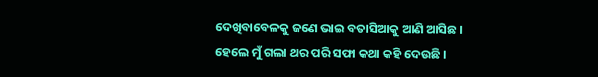ଦେଖିବାବେଳକୁ ଜଣେ ଭାଇ ବତାସିଆକୁ ଆଣି ଆସିଛ ।
ହେଲେ ମୁଁ ଗଲା ଥର ପରି ସଫା କଥା କହି ଦେଉଛି ।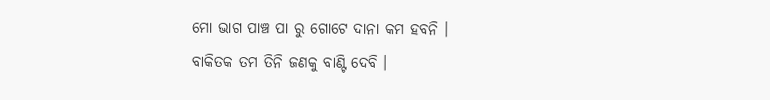ମୋ ଭାଗ ପାଞ୍ଚ ପା ରୁ ଗୋଟେ ଦାନା କମ ହବନି ।
ବାକିତକ ତମ ତିନି ଜଣକୁ ବାଣ୍ଟି ଦେବି ।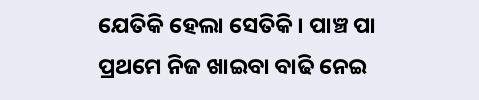ଯେତିକି ହେଲା ସେତିକି। ପାଞ୍ଚ ପା ପ୍ରଥମେ ନିଜ ଖାଇବା ବାଢି ନେଇ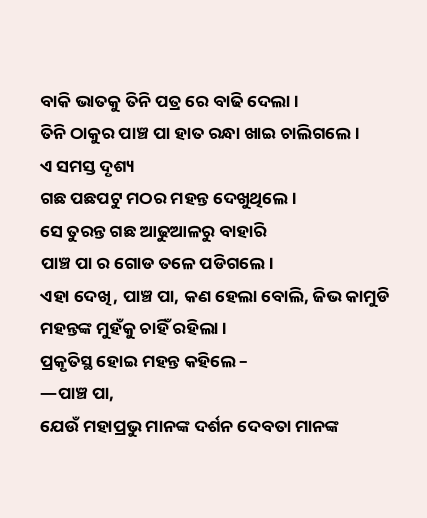ବାକି ଭାତକୁ ତିନି ପତ୍ର ରେ ବାଢି ଦେଲା ।
ତିନି ଠାକୁର ପାଞ୍ଚ ପା ହାତ ରନ୍ଧା ଖାଇ ଚାଲିଗଲେ ।
ଏ ସମସ୍ତ ଦୃଶ୍ୟ
ଗଛ ପଛପଟୁ ମଠର ମହନ୍ତ ଦେଖୁଥିଲେ ।
ସେ ତୁରନ୍ତ ଗଛ ଆଢୁଆଳରୁ ବାହାରି
ପାଞ୍ଚ ପା ର ଗୋଡ ତଳେ ପଡିଗଲେ।
ଏହା ଦେଖି, ପାଞ୍ଚ ପା, କଣ ହେଲା ବୋଲି, ଜିଭ କାମୁଡି ମହନ୍ତଙ୍କ ମୁହଁକୁ ଚାହିଁ ରହିଲା ।
ପ୍ରକୃତିସ୍ଥ ହୋଇ ମହନ୍ତ କହିଲେ –
—ପାଞ୍ଚ ପା,
ଯେଉଁ ମହାପ୍ରଭୁ ମାନଙ୍କ ଦର୍ଶନ ଦେବତା ମାନଙ୍କ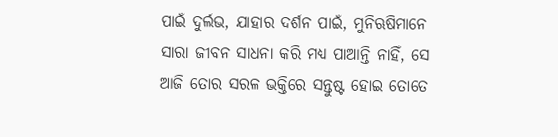ପାଇଁ ଦୁର୍ଲଭ, ଯାହାର ଦର୍ଶନ ପାଇଁ, ମୁନିଋଷିମାନେ ସାରା ଜୀବନ ସାଧନା କରି ମଧ୍ୟ ପାଆନ୍ତି ନାହିଁ, ସେ ଆଜି ତୋର ସରଳ ଭକ୍ତିରେ ସନ୍ତୁଷ୍ଟ ହୋଇ ତୋତେ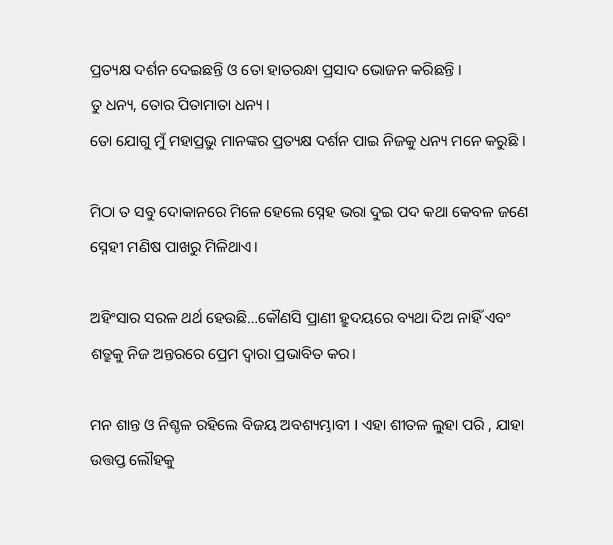ପ୍ରତ୍ୟକ୍ଷ ଦର୍ଶନ ଦେଇଛନ୍ତି ଓ ତୋ ହାତରନ୍ଧା ପ୍ରସାଦ ଭୋଜନ କରିଛନ୍ତି ।
ତୁ ଧନ୍ୟ, ତୋର ପିତାମାତା ଧନ୍ୟ ।
ତୋ ଯୋଗୁ ମୁଁ ମହାପ୍ରଭୁ ମାନଙ୍କର ପ୍ରତ୍ୟକ୍ଷ ଦର୍ଶନ ପାଇ ନିଜକୁ ଧନ୍ୟ ମନେ କରୁଛି ।

ମିଠା ତ ସବୁ ଦୋକାନରେ ମିଳେ ହେଲେ ସ୍ନେହ ଭରା ଦୁଇ ପଦ କଥା କେବଳ ଜଣେ ସ୍ନେହୀ ମଣିଷ ପାଖରୁ ମିଳିଥାଏ।

ଅହିଂସାର ସରଳ ଥର୍ଥ ହେଉଛି…କୌଣସି ପ୍ରାଣୀ ହ୍ରୁଦୟରେ ବ୍ୟଥା ଦିଅ ନାହିଁ ଏବଂ ଶତ୍ରୁକୁ ନିଜ ଅନ୍ତରରେ ପ୍ରେମ ଦ୍ବାରା ପ୍ରଭାବିତ କର।

ମନ ଶାନ୍ତ ଓ ନିଶ୍ଚଳ ରହିଲେ ବିଜୟ ଅବଶ୍ୟମ୍ଭାବୀ I ଏହା ଶୀତଳ ଲୁହା ପରି , ଯାହା ଉତ୍ତପ୍ତ ଲୌହକୁ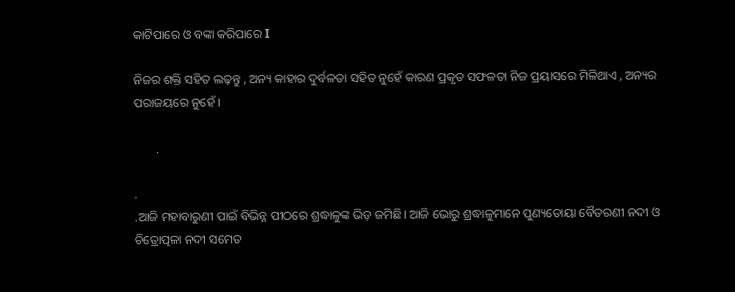କାଟିପାରେ ଓ ବଙ୍କା କରିପାରେ I

ନିଜର ଶକ୍ତି ସହିତ ଲଢ଼ନ୍ତୁ , ଅନ୍ୟ କାହାର ଦୁର୍ବଳତା ସହିତ ନୁହେଁ କାରଣ ପ୍ରକୃତ ସଫଳତା ନିଜ ପ୍ରୟାସରେ ମିଳିଥାଏ , ଅନ୍ୟର ପରାଜୟରେ ନୁହେଁ ।

       .

.
.ଆଜି ମହାବାରୁଣୀ ପାଇଁ ବିଭିନ୍ନ ପୀଠରେ ଶ୍ରଦ୍ଧାଳୁଙ୍କ ଭିଡ଼ ଜମିଛି। ଆଜି ଭୋରୁ ଶ୍ରଦ୍ଧାଳୁମାନେ ପୁଣ୍ୟତୋୟା ବୈତରଣୀ ନଦୀ ଓ ଚିତ୍ରୋତ୍ପଳା ନଦୀ ସମେତ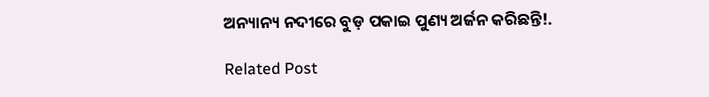ଅନ୍ୟାନ୍ୟ ନଦୀରେ ବୁଡ଼ ପକାଇ ପୁଣ୍ୟ ଅର୍ଜନ କରିଛନ୍ତି!.

Related Post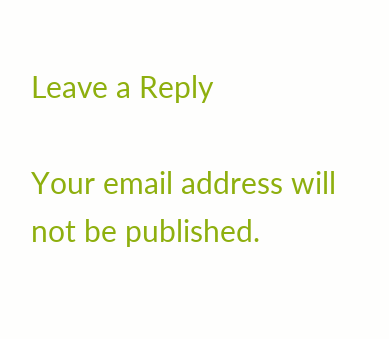Leave a Reply

Your email address will not be published.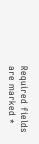Required fields are marked *